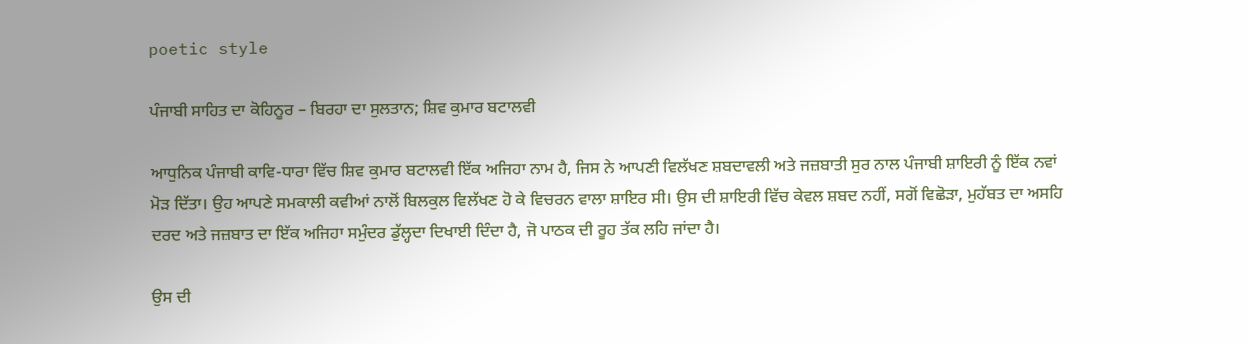poetic style

ਪੰਜਾਬੀ ਸਾਹਿਤ ਦਾ ਕੋਹਿਨੂਰ – ਬਿਰਹਾ ਦਾ ਸੁਲਤਾਨ; ਸ਼ਿਵ ਕੁਮਾਰ ਬਟਾਲਵੀ

ਆਧੁਨਿਕ ਪੰਜਾਬੀ ਕਾਵਿ-ਧਾਰਾ ਵਿੱਚ ਸ਼ਿਵ ਕੁਮਾਰ ਬਟਾਲਵੀ ਇੱਕ ਅਜਿਹਾ ਨਾਮ ਹੈ, ਜਿਸ ਨੇ ਆਪਣੀ ਵਿਲੱਖਣ ਸ਼ਬਦਾਵਲੀ ਅਤੇ ਜਜ਼ਬਾਤੀ ਸੁਰ ਨਾਲ ਪੰਜਾਬੀ ਸ਼ਾਇਰੀ ਨੂੰ ਇੱਕ ਨਵਾਂ ਮੋੜ ਦਿੱਤਾ। ਉਹ ਆਪਣੇ ਸਮਕਾਲੀ ਕਵੀਆਂ ਨਾਲੋਂ ਬਿਲਕੁਲ ਵਿਲੱਖਣ ਹੋ ਕੇ ਵਿਚਰਨ ਵਾਲਾ ਸ਼ਾਇਰ ਸੀ। ਉਸ ਦੀ ਸ਼ਾਇਰੀ ਵਿੱਚ ਕੇਵਲ ਸ਼ਬਦ ਨਹੀਂ, ਸਗੋਂ ਵਿਛੋੜਾ, ਮੁਹੱਬਤ ਦਾ ਅਸਹਿ ਦਰਦ ਅਤੇ ਜਜ਼ਬਾਤ ਦਾ ਇੱਕ ਅਜਿਹਾ ਸਮੁੰਦਰ ਡੁੱਲ੍ਹਦਾ ਦਿਖਾਈ ਦਿੰਦਾ ਹੈ, ਜੋ ਪਾਠਕ ਦੀ ਰੂਹ ਤੱਕ ਲਹਿ ਜਾਂਦਾ ਹੈ।

ਉਸ ਦੀ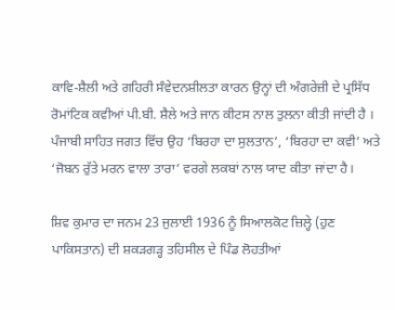ਕਾਵਿ-ਸ਼ੈਲੀ ਅਤੇ ਗਹਿਰੀ ਸੰਵੇਦਨਸ਼ੀਲਤਾ ਕਾਰਨ ਉਨ੍ਹਾਂ ਦੀ ਅੰਗਰੇਜ਼ੀ ਦੇ ਪ੍ਰਸਿੱਧ ਰੋਮਾਂਟਿਕ ਕਵੀਆਂ ਪੀ.ਬੀ. ਸ਼ੈਲੇ ਅਤੇ ਜਾਨ ਕੀਟਸ ਨਾਲ ਤੁਲਨਾ ਕੀਤੀ ਜਾਂਦੀ ਹੈ । ਪੰਜਾਬੀ ਸਾਹਿਤ ਜਗਤ ਵਿੱਚ ਉਹ ‘ਬਿਰਹਾ ਦਾ ਸੁਲਤਾਨ’, ‘ਬਿਰਹਾ ਦਾ ਕਵੀ’ ਅਤੇ ‘ਜੋਬਨ ਰੁੱਤੇ ਮਰਨ ਵਾਲਾ ਤਾਰਾ’ ਵਰਗੇ ਲਕਬਾਂ ਨਾਲ ਯਾਦ ਕੀਤਾ ਜਾਂਦਾ ਹੈ।

ਸ਼ਿਵ ਕੁਮਾਰ ਦਾ ਜਨਮ 23 ਜੁਲਾਈ 1936 ਨੂੰ ਸਿਆਲਕੋਟ ਜ਼ਿਲ੍ਹੇ (ਹੁਣ ਪਾਕਿਸਤਾਨ) ਦੀ ਸ਼ਕੜਗੜ੍ਹ ਤਹਿਸੀਲ ਦੇ ਪਿੰਡ ਲੋਹਤੀਆਂ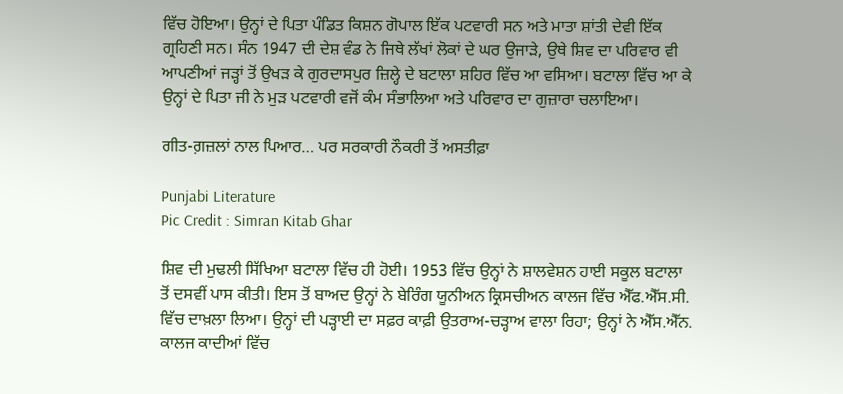ਵਿੱਚ ਹੋਇਆ। ਉਨ੍ਹਾਂ ਦੇ ਪਿਤਾ ਪੰਡਿਤ ਕਿਸ਼ਨ ਗੋਪਾਲ ਇੱਕ ਪਟਵਾਰੀ ਸਨ ਅਤੇ ਮਾਤਾ ਸ਼ਾਂਤੀ ਦੇਵੀ ਇੱਕ ਗ੍ਰਹਿਣੀ ਸਨ। ਸੰਨ 1947 ਦੀ ਦੇਸ਼ ਵੰਡ ਨੇ ਜਿਥੇ ਲੱਖਾਂ ਲੋਕਾਂ ਦੇ ਘਰ ਉਜਾੜੇ, ਉਥੇ ਸ਼ਿਵ ਦਾ ਪਰਿਵਾਰ ਵੀ ਆਪਣੀਆਂ ਜੜ੍ਹਾਂ ਤੋਂ ਉਖੜ ਕੇ ਗੁਰਦਾਸਪੁਰ ਜ਼ਿਲ੍ਹੇ ਦੇ ਬਟਾਲਾ ਸ਼ਹਿਰ ਵਿੱਚ ਆ ਵਸਿਆ। ਬਟਾਲਾ ਵਿੱਚ ਆ ਕੇ ਉਨ੍ਹਾਂ ਦੇ ਪਿਤਾ ਜੀ ਨੇ ਮੁੜ ਪਟਵਾਰੀ ਵਜੋਂ ਕੰਮ ਸੰਭਾਲਿਆ ਅਤੇ ਪਰਿਵਾਰ ਦਾ ਗੁਜ਼ਾਰਾ ਚਲਾਇਆ।

ਗੀਤ-ਗ਼ਜ਼ਲਾਂ ਨਾਲ ਪਿਆਰ… ਪਰ ਸਰਕਾਰੀ ਨੌਕਰੀ ਤੋਂ ਅਸਤੀਫ਼ਾ

Punjabi Literature
Pic Credit : Simran Kitab Ghar

ਸ਼ਿਵ ਦੀ ਮੁਢਲੀ ਸਿੱਖਿਆ ਬਟਾਲਾ ਵਿੱਚ ਹੀ ਹੋਈ। 1953 ਵਿੱਚ ਉਨ੍ਹਾਂ ਨੇ ਸ਼ਾਲਵੇਸ਼ਨ ਹਾਈ ਸਕੂਲ ਬਟਾਲਾ ਤੋਂ ਦਸਵੀਂ ਪਾਸ ਕੀਤੀ। ਇਸ ਤੋਂ ਬਾਅਦ ਉਨ੍ਹਾਂ ਨੇ ਬੇਰਿੰਗ ਯੂਨੀਅਨ ਕ੍ਰਿਸਚੀਅਨ ਕਾਲਜ ਵਿੱਚ ਐੱਫ.ਐੱਸ.ਸੀ. ਵਿੱਚ ਦਾਖ਼ਲਾ ਲਿਆ। ਉਨ੍ਹਾਂ ਦੀ ਪੜ੍ਹਾਈ ਦਾ ਸਫ਼ਰ ਕਾਫ਼ੀ ਉਤਰਾਅ-ਚੜ੍ਹਾਅ ਵਾਲਾ ਰਿਹਾ; ਉਨ੍ਹਾਂ ਨੇ ਐੱਸ.ਐੱਨ. ਕਾਲਜ ਕਾਦੀਆਂ ਵਿੱਚ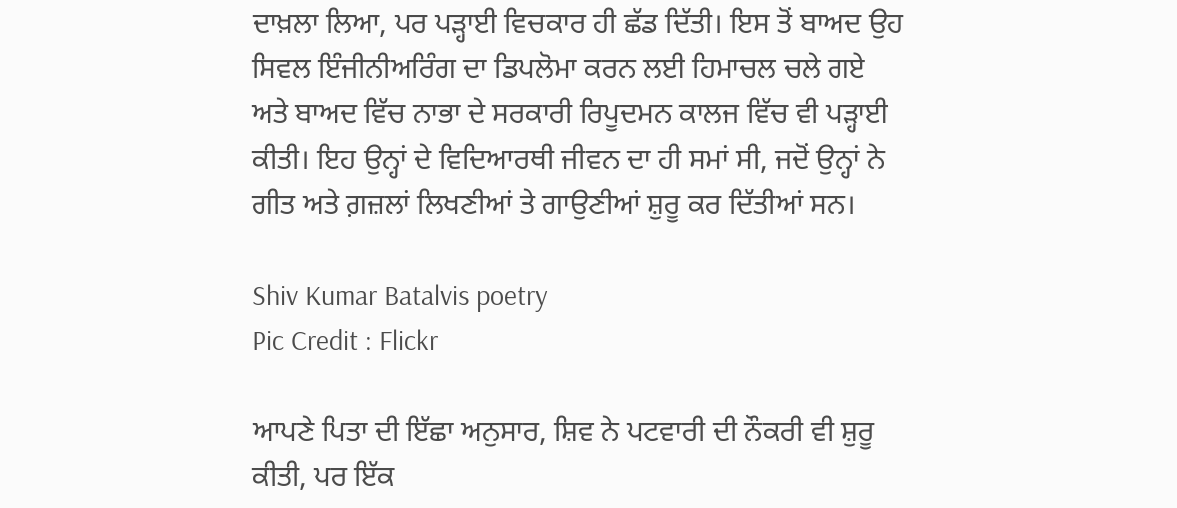ਦਾਖ਼ਲਾ ਲਿਆ, ਪਰ ਪੜ੍ਹਾਈ ਵਿਚਕਾਰ ਹੀ ਛੱਡ ਦਿੱਤੀ। ਇਸ ਤੋਂ ਬਾਅਦ ਉਹ ਸਿਵਲ ਇੰਜੀਨੀਅਰਿੰਗ ਦਾ ਡਿਪਲੋਮਾ ਕਰਨ ਲਈ ਹਿਮਾਚਲ ਚਲੇ ਗਏ ਅਤੇ ਬਾਅਦ ਵਿੱਚ ਨਾਭਾ ਦੇ ਸਰਕਾਰੀ ਰਿਪੂਦਮਨ ਕਾਲਜ ਵਿੱਚ ਵੀ ਪੜ੍ਹਾਈ ਕੀਤੀ। ਇਹ ਉਨ੍ਹਾਂ ਦੇ ਵਿਦਿਆਰਥੀ ਜੀਵਨ ਦਾ ਹੀ ਸਮਾਂ ਸੀ, ਜਦੋਂ ਉਨ੍ਹਾਂ ਨੇ ਗੀਤ ਅਤੇ ਗ਼ਜ਼ਲਾਂ ਲਿਖਣੀਆਂ ਤੇ ਗਾਉਣੀਆਂ ਸ਼ੁਰੂ ਕਰ ਦਿੱਤੀਆਂ ਸਨ।

Shiv Kumar Batalvis poetry
Pic Credit : Flickr

ਆਪਣੇ ਪਿਤਾ ਦੀ ਇੱਛਾ ਅਨੁਸਾਰ, ਸ਼ਿਵ ਨੇ ਪਟਵਾਰੀ ਦੀ ਨੌਕਰੀ ਵੀ ਸ਼ੁਰੂ ਕੀਤੀ, ਪਰ ਇੱਕ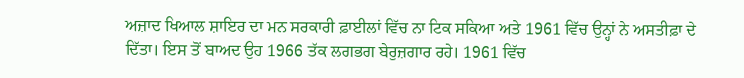ਅਜ਼ਾਦ ਖਿਆਲ ਸ਼ਾਇਰ ਦਾ ਮਨ ਸਰਕਾਰੀ ਫ਼ਾਈਲਾਂ ਵਿੱਚ ਨਾ ਟਿਕ ਸਕਿਆ ਅਤੇ 1961 ਵਿੱਚ ਉਨ੍ਹਾਂ ਨੇ ਅਸਤੀਫ਼ਾ ਦੇ ਦਿੱਤਾ। ਇਸ ਤੋਂ ਬਾਅਦ ਉਹ 1966 ਤੱਕ ਲਗਭਗ ਬੇਰੁਜ਼ਗਾਰ ਰਹੇ। 1961 ਵਿੱਚ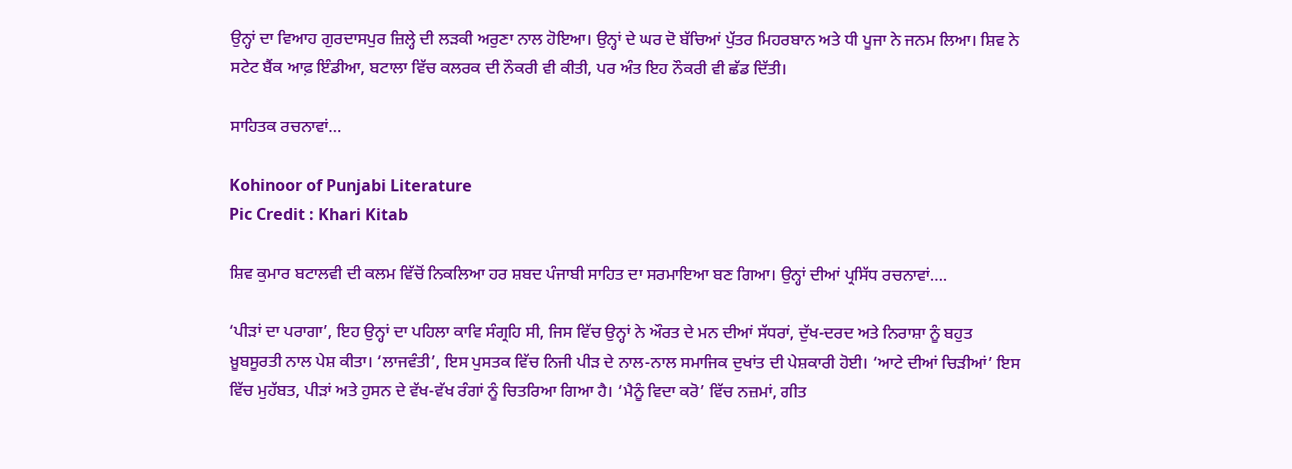ਉਨ੍ਹਾਂ ਦਾ ਵਿਆਹ ਗੁਰਦਾਸਪੁਰ ਜ਼ਿਲ੍ਹੇ ਦੀ ਲੜਕੀ ਅਰੁਣਾ ਨਾਲ ਹੋਇਆ। ਉਨ੍ਹਾਂ ਦੇ ਘਰ ਦੋ ਬੱਚਿਆਂ ਪੁੱਤਰ ਮਿਹਰਬਾਨ ਅਤੇ ਧੀ ਪੂਜਾ ਨੇ ਜਨਮ ਲਿਆ। ਸ਼ਿਵ ਨੇ ਸਟੇਟ ਬੈਂਕ ਆਫ਼ ਇੰਡੀਆ, ਬਟਾਲਾ ਵਿੱਚ ਕਲਰਕ ਦੀ ਨੌਕਰੀ ਵੀ ਕੀਤੀ, ਪਰ ਅੰਤ ਇਹ ਨੌਕਰੀ ਵੀ ਛੱਡ ਦਿੱਤੀ।

ਸਾਹਿਤਕ ਰਚਨਾਵਾਂ…

Kohinoor of Punjabi Literature
Pic Credit : Khari Kitab

ਸ਼ਿਵ ਕੁਮਾਰ ਬਟਾਲਵੀ ਦੀ ਕਲਮ ਵਿੱਚੋਂ ਨਿਕਲਿਆ ਹਰ ਸ਼ਬਦ ਪੰਜਾਬੀ ਸਾਹਿਤ ਦਾ ਸਰਮਾਇਆ ਬਣ ਗਿਆ। ਉਨ੍ਹਾਂ ਦੀਆਂ ਪ੍ਰਸਿੱਧ ਰਚਨਾਵਾਂ….

‘ਪੀੜਾਂ ਦਾ ਪਰਾਗਾ’, ਇਹ ਉਨ੍ਹਾਂ ਦਾ ਪਹਿਲਾ ਕਾਵਿ ਸੰਗ੍ਰਹਿ ਸੀ, ਜਿਸ ਵਿੱਚ ਉਨ੍ਹਾਂ ਨੇ ਔਰਤ ਦੇ ਮਨ ਦੀਆਂ ਸੱਧਰਾਂ, ਦੁੱਖ-ਦਰਦ ਅਤੇ ਨਿਰਾਸ਼ਾ ਨੂੰ ਬਹੁਤ ਖ਼ੂਬਸੂਰਤੀ ਨਾਲ ਪੇਸ਼ ਕੀਤਾ। ‘ਲਾਜਵੰਤੀ’, ਇਸ ਪੁਸਤਕ ਵਿੱਚ ਨਿਜੀ ਪੀੜ ਦੇ ਨਾਲ-ਨਾਲ ਸਮਾਜਿਕ ਦੁਖਾਂਤ ਦੀ ਪੇਸ਼ਕਾਰੀ ਹੋਈ। ‘ਆਟੇ ਦੀਆਂ ਚਿੜੀਆਂ’ ਇਸ ਵਿੱਚ ਮੁਹੱਬਤ, ਪੀੜਾਂ ਅਤੇ ਹੁਸਨ ਦੇ ਵੱਖ-ਵੱਖ ਰੰਗਾਂ ਨੂੰ ਚਿਤਰਿਆ ਗਿਆ ਹੈ। ‘ਮੈਨੂੰ ਵਿਦਾ ਕਰੋ’ ਵਿੱਚ ਨਜ਼ਮਾਂ, ਗੀਤ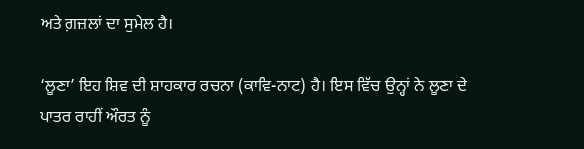ਅਤੇ ਗ਼ਜ਼ਲਾਂ ਦਾ ਸੁਮੇਲ ਹੈ।

‘ਲੂਣਾ’ ਇਹ ਸ਼ਿਵ ਦੀ ਸ਼ਾਹਕਾਰ ਰਚਨਾ (ਕਾਵਿ-ਨਾਟ) ਹੈ। ਇਸ ਵਿੱਚ ਉਨ੍ਹਾਂ ਨੇ ਲੂਣਾ ਦੇ ਪਾਤਰ ਰਾਹੀਂ ਔਰਤ ਨੂੰ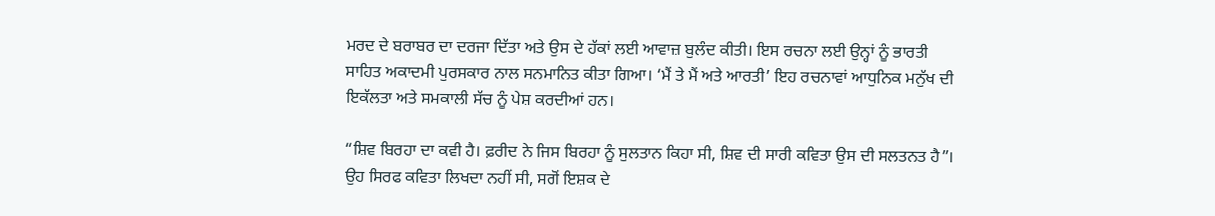ਮਰਦ ਦੇ ਬਰਾਬਰ ਦਾ ਦਰਜਾ ਦਿੱਤਾ ਅਤੇ ਉਸ ਦੇ ਹੱਕਾਂ ਲਈ ਆਵਾਜ਼ ਬੁਲੰਦ ਕੀਤੀ। ਇਸ ਰਚਨਾ ਲਈ ਉਨ੍ਹਾਂ ਨੂੰ ਭਾਰਤੀ ਸਾਹਿਤ ਅਕਾਦਮੀ ਪੁਰਸਕਾਰ ਨਾਲ ਸਨਮਾਨਿਤ ਕੀਤਾ ਗਿਆ। ‘ਮੈਂ ਤੇ ਮੈਂ ਅਤੇ ਆਰਤੀ’ ਇਹ ਰਚਨਾਵਾਂ ਆਧੁਨਿਕ ਮਨੁੱਖ ਦੀ ਇਕੱਲਤਾ ਅਤੇ ਸਮਕਾਲੀ ਸੱਚ ਨੂੰ ਪੇਸ਼ ਕਰਦੀਆਂ ਹਨ।

“ਸ਼ਿਵ ਬਿਰਹਾ ਦਾ ਕਵੀ ਹੈ। ਫ਼ਰੀਦ ਨੇ ਜਿਸ ਬਿਰਹਾ ਨੂੰ ਸੁਲਤਾਨ ਕਿਹਾ ਸੀ, ਸ਼ਿਵ ਦੀ ਸਾਰੀ ਕਵਿਤਾ ਉਸ ਦੀ ਸਲਤਨਤ ਹੈ”। ਉਹ ਸਿਰਫ ਕਵਿਤਾ ਲਿਖਦਾ ਨਹੀਂ ਸੀ, ਸਗੋਂ ਇਸ਼ਕ ਦੇ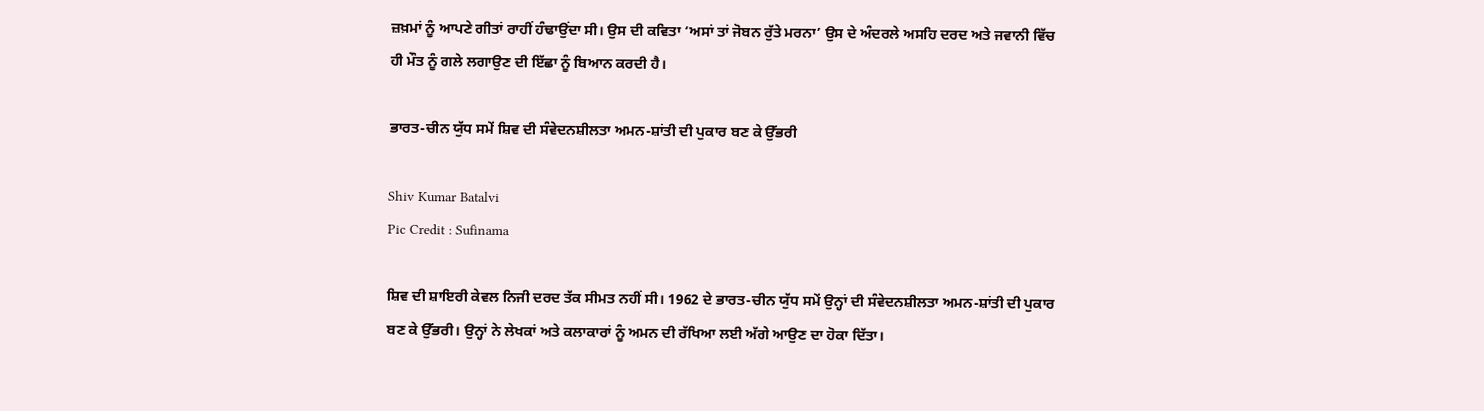ਜ਼ਖ਼ਮਾਂ ਨੂੰ ਆਪਣੇ ਗੀਤਾਂ ਰਾਹੀਂ ਹੰਢਾਉਂਦਾ ਸੀ। ਉਸ ਦੀ ਕਵਿਤਾ ‘ਅਸਾਂ ਤਾਂ ਜੋਬਨ ਰੁੱਤੇ ਮਰਨਾ’ ਉਸ ਦੇ ਅੰਦਰਲੇ ਅਸਹਿ ਦਰਦ ਅਤੇ ਜਵਾਨੀ ਵਿੱਚ ਹੀ ਮੌਤ ਨੂੰ ਗਲੇ ਲਗਾਉਣ ਦੀ ਇੱਛਾ ਨੂੰ ਬਿਆਨ ਕਰਦੀ ਹੈ।

ਭਾਰਤ-ਚੀਨ ਯੁੱਧ ਸਮੇਂ ਸ਼ਿਵ ਦੀ ਸੰਵੇਦਨਸ਼ੀਲਤਾ ਅਮਨ-ਸ਼ਾਂਤੀ ਦੀ ਪੁਕਾਰ ਬਣ ਕੇ ਉੱਭਰੀ

Shiv Kumar Batalvi
Pic Credit : Sufinama

ਸ਼ਿਵ ਦੀ ਸ਼ਾਇਰੀ ਕੇਵਲ ਨਿਜੀ ਦਰਦ ਤੱਕ ਸੀਮਤ ਨਹੀਂ ਸੀ। 1962 ਦੇ ਭਾਰਤ-ਚੀਨ ਯੁੱਧ ਸਮੇਂ ਉਨ੍ਹਾਂ ਦੀ ਸੰਵੇਦਨਸ਼ੀਲਤਾ ਅਮਨ-ਸ਼ਾਂਤੀ ਦੀ ਪੁਕਾਰ ਬਣ ਕੇ ਉੱਭਰੀ। ਉਨ੍ਹਾਂ ਨੇ ਲੇਖਕਾਂ ਅਤੇ ਕਲਾਕਾਰਾਂ ਨੂੰ ਅਮਨ ਦੀ ਰੱਖਿਆ ਲਈ ਅੱਗੇ ਆਉਣ ਦਾ ਹੋਕਾ ਦਿੱਤਾ।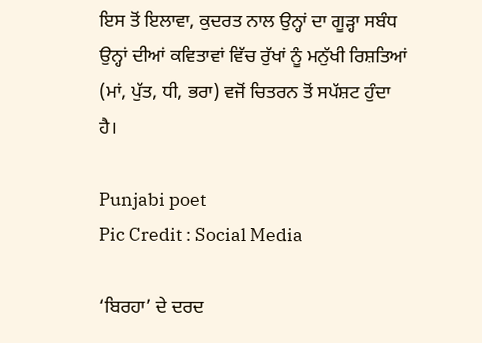ਇਸ ਤੋਂ ਇਲਾਵਾ, ਕੁਦਰਤ ਨਾਲ ਉਨ੍ਹਾਂ ਦਾ ਗੂੜ੍ਹਾ ਸਬੰਧ ਉਨ੍ਹਾਂ ਦੀਆਂ ਕਵਿਤਾਵਾਂ ਵਿੱਚ ਰੁੱਖਾਂ ਨੂੰ ਮਨੁੱਖੀ ਰਿਸ਼ਤਿਆਂ (ਮਾਂ, ਪੁੱਤ, ਧੀ, ਭਰਾ) ਵਜੋਂ ਚਿਤਰਨ ਤੋਂ ਸਪੱਸ਼ਟ ਹੁੰਦਾ ਹੈ।

Punjabi poet
Pic Credit : Social Media

‘ਬਿਰਹਾ’ ਦੇ ਦਰਦ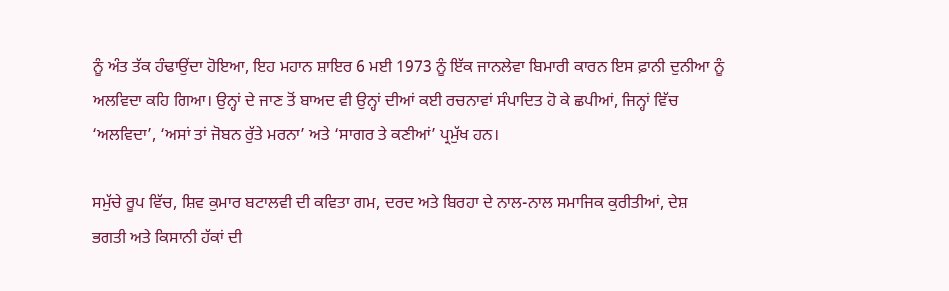ਨੂੰ ਅੰਤ ਤੱਕ ਹੰਢਾਉਂਦਾ ਹੋਇਆ, ਇਹ ਮਹਾਨ ਸ਼ਾਇਰ 6 ਮਈ 1973 ਨੂੰ ਇੱਕ ਜਾਨਲੇਵਾ ਬਿਮਾਰੀ ਕਾਰਨ ਇਸ ਫ਼ਾਨੀ ਦੁਨੀਆ ਨੂੰ ਅਲਵਿਦਾ ਕਹਿ ਗਿਆ। ਉਨ੍ਹਾਂ ਦੇ ਜਾਣ ਤੋਂ ਬਾਅਦ ਵੀ ਉਨ੍ਹਾਂ ਦੀਆਂ ਕਈ ਰਚਨਾਵਾਂ ਸੰਪਾਦਿਤ ਹੋ ਕੇ ਛਪੀਆਂ, ਜਿਨ੍ਹਾਂ ਵਿੱਚ ‘ਅਲਵਿਦਾ’, ‘ਅਸਾਂ ਤਾਂ ਜੋਬਨ ਰੁੱਤੇ ਮਰਨਾ’ ਅਤੇ ‘ਸਾਗਰ ਤੇ ਕਣੀਆਂ’ ਪ੍ਰਮੁੱਖ ਹਨ।

ਸਮੁੱਚੇ ਰੂਪ ਵਿੱਚ, ਸ਼ਿਵ ਕੁਮਾਰ ਬਟਾਲਵੀ ਦੀ ਕਵਿਤਾ ਗਮ, ਦਰਦ ਅਤੇ ਬਿਰਹਾ ਦੇ ਨਾਲ-ਨਾਲ ਸਮਾਜਿਕ ਕੁਰੀਤੀਆਂ, ਦੇਸ਼ ਭਗਤੀ ਅਤੇ ਕਿਸਾਨੀ ਹੱਕਾਂ ਦੀ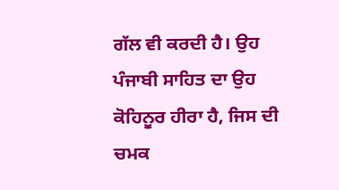ਗੱਲ ਵੀ ਕਰਦੀ ਹੈ। ਉਹ ਪੰਜਾਬੀ ਸਾਹਿਤ ਦਾ ਉਹ ਕੋਹਿਨੂਰ ਹੀਰਾ ਹੈ, ਜਿਸ ਦੀ ਚਮਕ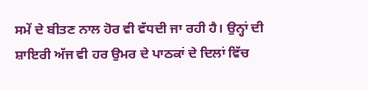ਸਮੇਂ ਦੇ ਬੀਤਣ ਨਾਲ ਹੋਰ ਵੀ ਵੱਧਦੀ ਜਾ ਰਹੀ ਹੈ। ਉਨ੍ਹਾਂ ਦੀ ਸ਼ਾਇਰੀ ਅੱਜ ਵੀ ਹਰ ਉਮਰ ਦੇ ਪਾਠਕਾਂ ਦੇ ਦਿਲਾਂ ਵਿੱਚ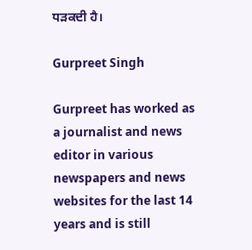ਧੜਕਦੀ ਹੈ।

Gurpreet Singh

Gurpreet has worked as a journalist and news editor in various newspapers and news websites for the last 14 years and is still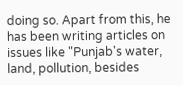doing so. Apart from this, he has been writing articles on issues like "Punjab's water, land, pollution, besides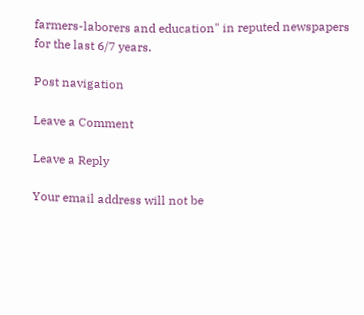farmers-laborers and education" in reputed newspapers for the last 6/7 years.

Post navigation

Leave a Comment

Leave a Reply

Your email address will not be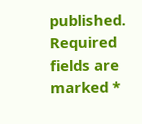published. Required fields are marked *